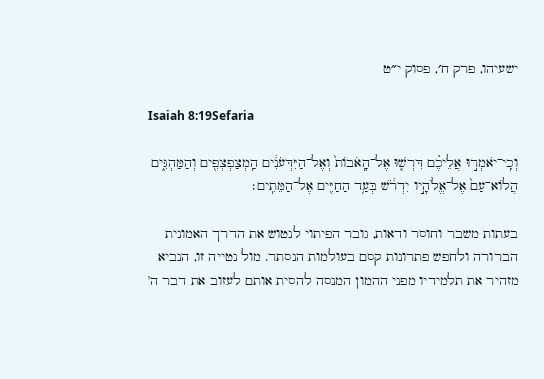ישעיהו, פרק ח׳, פסוק י״ט

Isaiah 8:19Sefaria

וְכִֽי־יֹאמְר֣וּ אֲלֵיכֶ֗ם דִּרְשׁ֤וּ אֶל־הָֽאֹבוֹת֙ וְאֶל־הַיִּדְּעֹנִ֔ים הַֽמְצַפְצְפִ֖ים וְהַמַּהְגִּ֑ים הֲלוֹא־עַם֙ אֶל־אֱלֹהָ֣יו יִדְרֹ֔שׁ בְּעַ֥ד הַחַיִּ֖ים אֶל־הַמֵּתִֽים׃

בעתות משבר וחוסר ודאות, גובר הפיתוי לנטוש את הדרך האמונית הברורה ולחפש פתרונות קסם בעולמות הנסתר. מול נטייה זו, הנביא מזהיר את תלמידיו מפני ההמון המנסה להסית אותם לעזוב את דבר ה'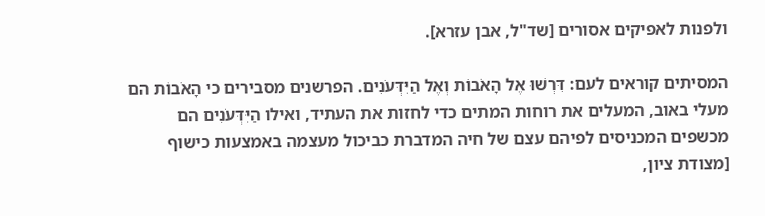ולפנות לאפיקים אסורים [שד"ל, אבן עזרא].

המסיתים קוראים לעם: דִּרְשׁוּ אֶל הָאֹבוֹת וְאֶל הַיִּדְּעֹנִים. הפרשנים מסבירים כי הָאֹבוֹת הם מעלי באוב, המעלים את רוחות המתים כדי לחזות את העתיד, ואילו הַיִּדְּעֹנִים הם מכשפים המכניסים לפיהם עצם של חיה המדברת כביכול מעצמה באמצעות כישוף [מצודת ציון,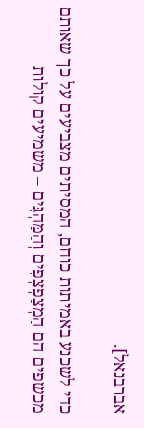אברבנאל].

כדי לשכנע באמיתות כוחם, המסיתים מצביעים על כך שאותם מכשפים הם הַמְצַפְצְפִים וְהַמַּהְגִּים – משמיעים קולות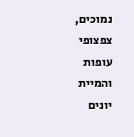נמוכים, צפצופי עופות והמיית יונים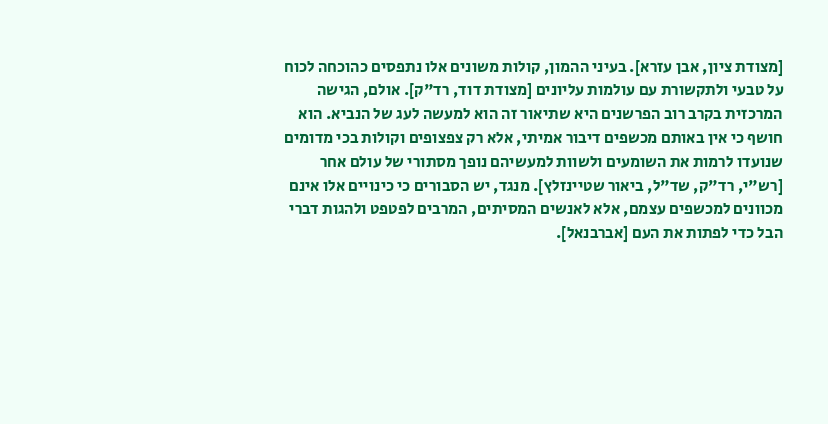[מצודת ציון, אבן עזרא]. בעיני ההמון, קולות משונים אלו נתפסים כהוכחה לכוח על טבעי ולתקשורת עם עולמות עליונים [מצודת דוד, רד"ק]. אולם, הגישה המרכזית בקרב רוב הפרשנים היא שתיאור זה הוא למעשה לעג של הנביא. הוא חושף כי אין באותם מכשפים דיבור אמיתי, אלא רק צפצופים וקולות בכי מדומים שנועדו לרמות את השומעים ולשוות למעשיהם נופך מסתורי של עולם אחר [רש"י, רד"ק, שד"ל, ביאור שטיינזלץ]. מנגד, יש הסבורים כי כינויים אלו אינם מכוונים למכשפים עצמם, אלא לאנשים המסיתים, המרבים לפטפט ולהגות דברי הבל כדי לפתות את העם [אברבנאל].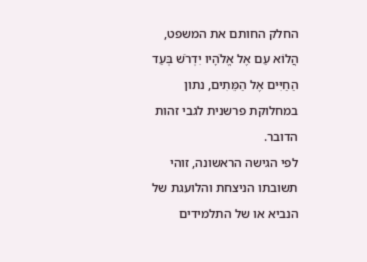החלק החותם את המשפט, הֲלוֹא עַם אֶל אֱלֹהָיו יִדְרֹשׁ בְּעַד הַחַיִּים אֶל הַמֵּתִים, נתון במחלוקת פרשנית לגבי זהות הדובר.
לפי הגישה הראשונה, זוהי תשובתו הניצחת והלועגת של הנביא או של התלמידים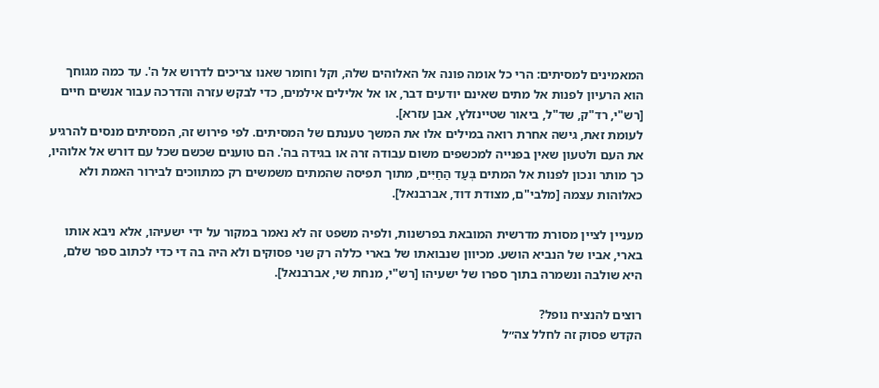המאמינים למסיתים: הרי כל אומה פונה אל האלוהים שלה, וקל וחומר שאנו צריכים לדרוש אל ה'. עד כמה מגוחך הוא הרעיון לפנות אל מתים שאינם יודעים דבר, או אל אלילים אילמים, כדי לבקש עזרה והדרכה עבור אנשים חיים [רש"י, רד"ק, שד"ל, ביאור שטיינזלץ, אבן עזרא].
לעומת זאת, גישה אחרת רואה במילים אלו את המשך טענתם של המסיתים. לפי פירוש זה, המסיתים מנסים להרגיע את העם ולטעון שאין בפנייה למכשפים משום עבודה זרה או בגידה בה'. הם טוענים שכשם שכל עם דורש אל אלוהיו, כך מותר ונכון לפנות אל המתים בְּעַד הַחַיִּים, מתוך תפיסה שהמתים משמשים רק כמתווכים לבירור האמת ולא כאלוהות עצמה [מלבי"ם, מצודת דוד, אברבנאל].

מעניין לציין מסורת מדרשית המובאת בפרשנות, ולפיה משפט זה לא נאמר במקור על ידי ישעיהו, אלא ניבא אותו בארי, אביו של הנביא הושע. מכיוון שנבואתו של בארי כללה רק שני פסוקים ולא היה בה די כדי לכתוב ספר שלם, היא שולבה ונשמרה בתוך ספרו של ישעיהו [רש"י, מנחת שי, אברבנאל].

רוצים להנציח נופל?
הקדש פסוק זה לחלל צה״ל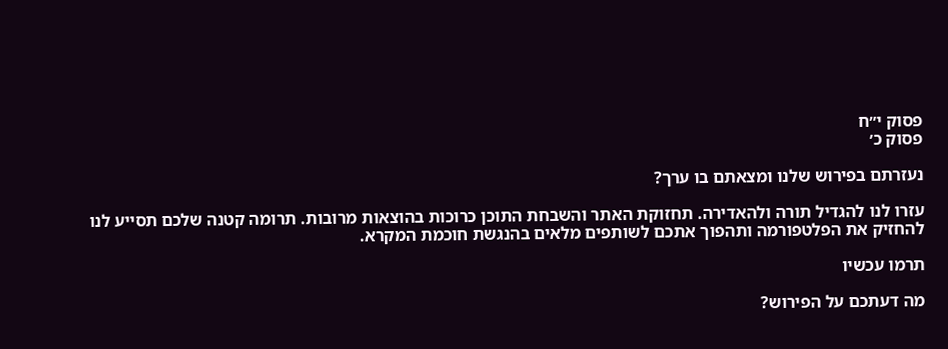פסוק י״ח
פסוק כ׳

נעזרתם בפירוש שלנו ומצאתם בו ערך?

עזרו לנו להגדיל תורה ולהאדירה. תחזוקת האתר והשבחת התוכן כרוכות בהוצאות מרובות. תרומה קטנה שלכם תסייע לנו להחזיק את הפלטפורמה ותהפוך אתכם לשותפים מלאים בהנגשת חוכמת המקרא.

תרמו עכשיו

מה דעתכם על הפירוש?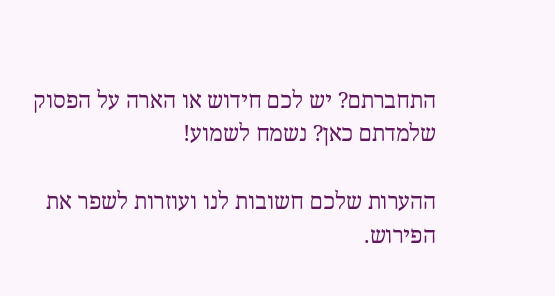התחברתם? יש לכם חידוש או הארה על הפסוק שלמדתם כאן? נשמח לשמוע!

ההערות שלכם חשובות לנו ועוזרות לשפר את הפירוש.